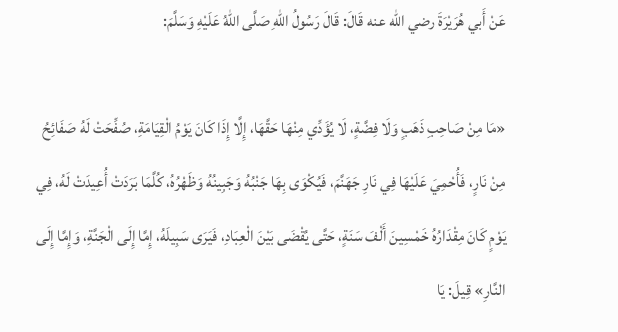عَنْ أَبي هُرَيْرَةَ رضي الله عنه قَالَ: قَالَ رَسُولُ اللهِ صَلَّى اللهُ عَلَيْهِ وَسَلَّمَ:

«مَا مِنْ صَاحِبِ ذَهَبٍ وَلَا فِضَّةٍ، لَا يُؤَدِّي مِنْهَا حَقَّهَا، إِلَّا إِذَا كَانَ يَوْمُ الْقِيَامَةِ، صُفِّحَتْ لَهُ صَفَائِحُ مِنْ نَارٍ، فَأُحْمِيَ عَلَيْهَا فِي نَارِ جَهَنَّمَ، فَيُكْوَى بِهَا جَنْبُهُ وَجَبِينُهُ وَظَهْرُهُ، كُلَّمَا بَرَدَتْ أُعِيدَتْ لَهُ، فِي يَوْمٍ كَانَ مِقْدَارُهُ خَمْسِينَ أَلْفَ سَنَةٍ، حَتَّى يُقْضَى بَيْنَ الْعِبَادِ، فَيَرَى سَبِيلَهُ، إِمَّا إِلَى الْجَنَّةِ، وَإِمَّا إِلَى النَّارِ» قِيلَ: يَا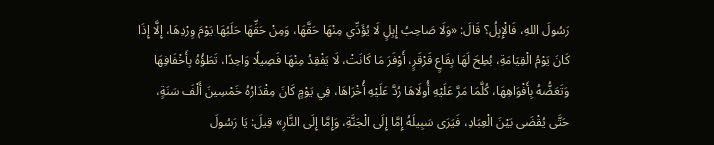رَسُولَ اللهِ، فَالْإِبِلُ؟ قَالَ: «وَلَا صَاحِبُ إِبِلٍ لَا يُؤَدِّي مِنْهَا حَقَّهَا، وَمِنْ حَقِّهَا حَلَبُهَا يَوْمَ وِرْدِهَا، إِلَّا إِذَا كَانَ يَوْمُ الْقِيَامَةِ، بُطِحَ لَهَا بِقَاعٍ قَرْقَرٍ، أَوْفَرَ مَا كَانَتْ، لَا يَفْقِدُ مِنْهَا فَصِيلًا وَاحِدًا، تَطَؤُهُ بِأَخْفَافِهَا وَتَعَضُّهُ بِأَفْوَاهِهَا، كُلَّمَا مَرَّ عَلَيْهِ أُولَاهَا رُدَّ عَلَيْهِ أُخْرَاهَا، فِي يَوْمٍ كَانَ مِقْدَارُهُ خَمْسِينَ أَلْفَ سَنَةٍ، حَتَّى يُقْضَى بَيْنَ الْعِبَادِ، فَيَرَى سَبِيلَهُ إِمَّا إِلَى الْجَنَّةِ، وَإِمَّا إِلَى النَّارِ» قِيلَ: يَا رَسُولَ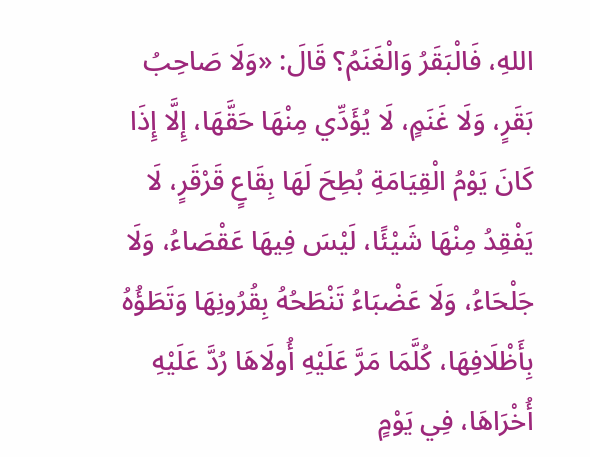اللهِ، فَالْبَقَرُ وَالْغَنَمُ؟ قَالَ: «وَلَا صَاحِبُ بَقَرٍ، وَلَا غَنَمٍ، لَا يُؤَدِّي مِنْهَا حَقَّهَا، إِلَّا إِذَا كَانَ يَوْمُ الْقِيَامَةِ بُطِحَ لَهَا بِقَاعٍ قَرْقَرٍ، لَا يَفْقِدُ مِنْهَا شَيْئًا، لَيْسَ فِيهَا عَقْصَاءُ، وَلَا جَلْحَاءُ، وَلَا عَضْبَاءُ تَنْطَحُهُ بِقُرُونِهَا وَتَطَؤُهُ بِأَظْلَافِهَا، كُلَّمَا مَرَّ عَلَيْهِ أُولَاهَا رُدَّ عَلَيْهِ أُخْرَاهَا، فِي يَوْمٍ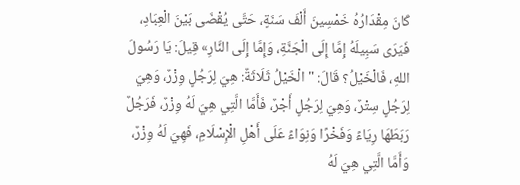كَانَ مِقْدَارُهُ خَمْسِينَ أَلْفَ سَنَةٍ، حَتَّى يُقْضَى بَيْنَ الْعِبَادِ، فَيَرَى سَبِيلَهُ إِمَّا إِلَى الْجَنَّةِ، وَإِمَّا إِلَى النَّارِ» قِيلَ: يَا رَسُولَ اللهِ، فَالْخَيْلُ؟ قَالَ: " الْخَيْلُ ثَلَاثَةٌ: هِيَ لِرَجُلٍ وِزْرٌ، وَهِيَ لِرَجُلٍ سِتْرٌ، وَهِيَ لِرَجُلٍ أَجْرٌ، فَأَمَّا الَّتِي هِيَ لَهُ وِزْرٌ، فَرَجُلٌ رَبَطَهَا رِيَاءً وَفَخْرًا وَنِوَاءً عَلَى أَهْلِ الْإِسْلَامِ، فَهِيَ لَهُ وِزْرٌ، وَأَمَّا الَّتِي هِيَ لَهُ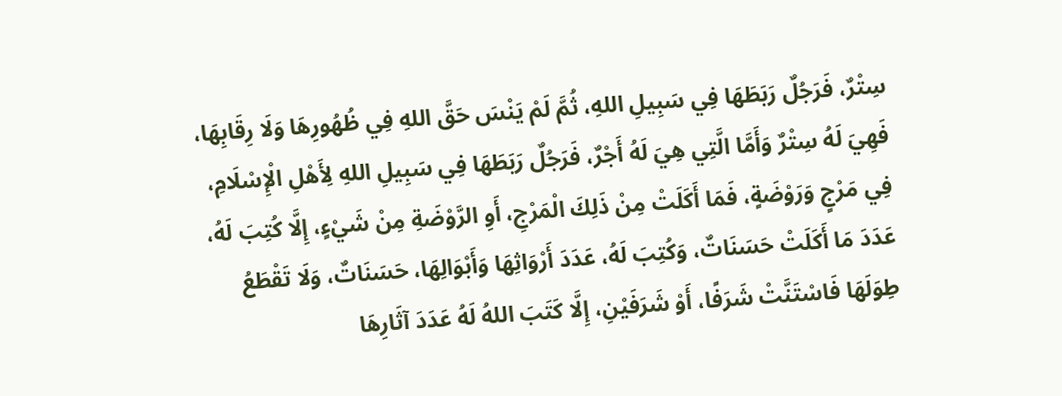سِتْرٌ، فَرَجُلٌ رَبَطَهَا فِي سَبِيلِ اللهِ، ثُمَّ لَمْ يَنْسَ حَقَّ اللهِ فِي ظُهُورِهَا وَلَا رِقَابِهَا، فَهِيَ لَهُ سِتْرٌ وَأَمَّا الَّتِي هِيَ لَهُ أَجْرٌ، فَرَجُلٌ رَبَطَهَا فِي سَبِيلِ اللهِ لِأَهْلِ الْإِسْلَامِ، فِي مَرْجٍ وَرَوْضَةٍ، فَمَا أَكَلَتْ مِنْ ذَلِكَ الْمَرْجِ، أَوِ الرَّوْضَةِ مِنْ شَيْءٍ، إِلَّا كُتِبَ لَهُ، عَدَدَ مَا أَكَلَتْ حَسَنَاتٌ، وَكُتِبَ لَهُ، عَدَدَ أَرْوَاثِهَا وَأَبْوَالِهَا، حَسَنَاتٌ، وَلَا تَقْطَعُ طِوَلَهَا فَاسْتَنَّتْ شَرَفًا، أَوْ شَرَفَيْنِ، إِلَّا كَتَبَ اللهُ لَهُ عَدَدَ آثَارِهَا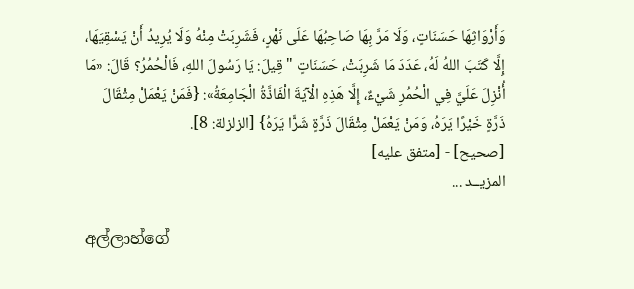وَأَرْوَاثِهَا حَسَنَاتٍ، وَلَا مَرَّ بِهَا صَاحِبُهَا عَلَى نَهْرٍ، فَشَرِبَتْ مِنْهُ وَلَا يُرِيدُ أَنْ يَسْقِيَهَا، إِلَّا كَتَبَ اللهُ لَهُ، عَدَدَ مَا شَرِبَتْ، حَسَنَاتٍ " قِيلَ: يَا رَسُولَ اللهِ، فَالْحُمُرُ؟ قَالَ: «مَا أُنْزِلَ عَلَيَّ فِي الْحُمُرِ شَيْءٌ، إِلَّا هَذِهِ الْآيَةَ الْفَاذَّةُ الْجَامِعَةُ»: {فَمَنْ يَعْمَلْ مِثْقَالَ ذَرَّةٍ خَيْرًا يَرَهُ، وَمَنْ يَعْمَلْ مِثْقَالَ ذَرَّةٍ شَرًّا يَرَهُ} [الزلزلة: 8].
[صحيح] - [متفق عليه]
المزيــد ...

අල්ලාහ්ගේ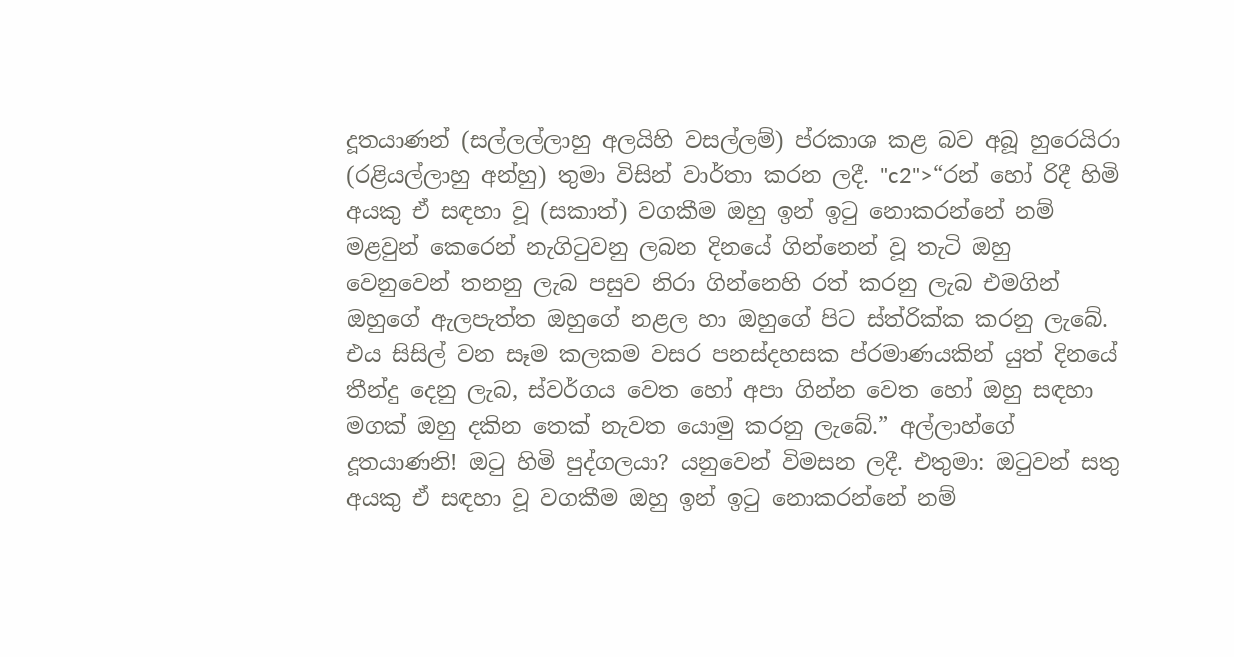දූතයාණන් (සල්ලල්ලාහු අලයිහි වසල්ලම්) ප්රකාශ කළ බව අබූ හුරෙයිරා (රළියල්ලාහු අන්හු) තුමා විසින් වාර්තා කරන ලදී. "c2">“රන් හෝ රිදී හිමි අයකු ඒ සඳහා වූ (සකාත්) වගකීම ඔහු ඉන් ඉටු නොකරන්නේ නම් මළවුන් කෙරෙන් නැගිටුවනු ලබන දිනයේ ගින්නෙන් වූ තැටි ඔහු වෙනුවෙන් තනනු ලැබ පසුව නිරා ගින්නෙහි රත් කරනු ලැබ එමගින් ඔහුගේ ඇලපැත්ත ඔහුගේ නළල හා ඔහුගේ පිට ස්ත්රික්ක කරනු ලැබේ. එය සිසිල් වන සෑම කලකම වසර පනස්දහසක ප්රමාණයකින් යුත් දිනයේ තීන්දු දෙනු ලැබ, ස්වර්ගය වෙත හෝ අපා ගින්න වෙත හෝ ඔහු සඳහා මගක් ඔහු දකින තෙක් නැවත යොමු කරනු ලැබේ.” අල්ලාහ්ගේ දූතයාණනි! ඔටු හිමි පුද්ගලයා? යනුවෙන් විමසන ලදී. එතුමා: ඔටුවන් සතු අයකු ඒ සඳහා වූ වගකීම ඔහු ඉන් ඉටු නොකරන්නේ නම්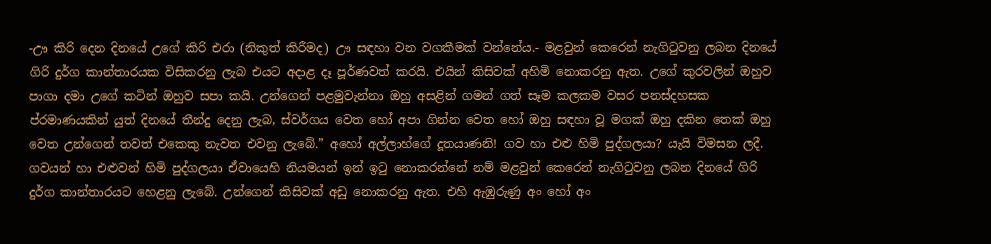-ඌ කිරි දෙන දිනයේ උගේ කිරි එරා (නිකුත් කිරීමද) ඌ සඳහා වන වගකීමක් වන්නේය.- මළවුන් කෙරෙන් නැගිටුවනු ලබන දිනයේ ගිරි දුර්ග කාන්තාරයක විසිකරනු ලැබ එයට අදාළ දෑ පූර්ණවත් කරයි. එයින් කිසිවක් අහිමි නොකරනු ඇත. උගේ කුරවලින් ඔහුව පාගා දමා උගේ කටින් ඔහුව සපා කයි. උන්ගෙන් පළමුවැන්නා ඔහු අසළින් ගමන් ගත් සෑම කලකම වසර පනස්දහසක ප්රමාණයකින් යුත් දිනයේ තීන්දු දෙනු ලැබ, ස්වර්ගය වෙත හෝ අපා ගින්න වෙත හෝ ඔහු සඳහා වූ මගක් ඔහු දකින තෙක් ඔහු වෙත උන්ගෙන් තවත් එකෙකු නැවත එවනු ලැබේ.” අහෝ අල්ලාහ්ගේ දූතයාණනි! ගව හා එළු හිමි පුද්ගලයා? යැයි විමසන ලදී. ගවයන් හා එළුවන් හිමි පුද්ගලයා ඒවායෙහි නියමයන් ඉන් ඉටු නොකරන්නේ නම් මළවුන් කෙරෙන් නැගිටුවනු ලබන දිනයේ ගිරි දුර්ග කාන්තාරයට හෙළනු ලැබේ. උන්ගෙන් කිසිවක් අඩු නොකරනු ඇත. එහි ඇඹුරුණු අං හෝ අං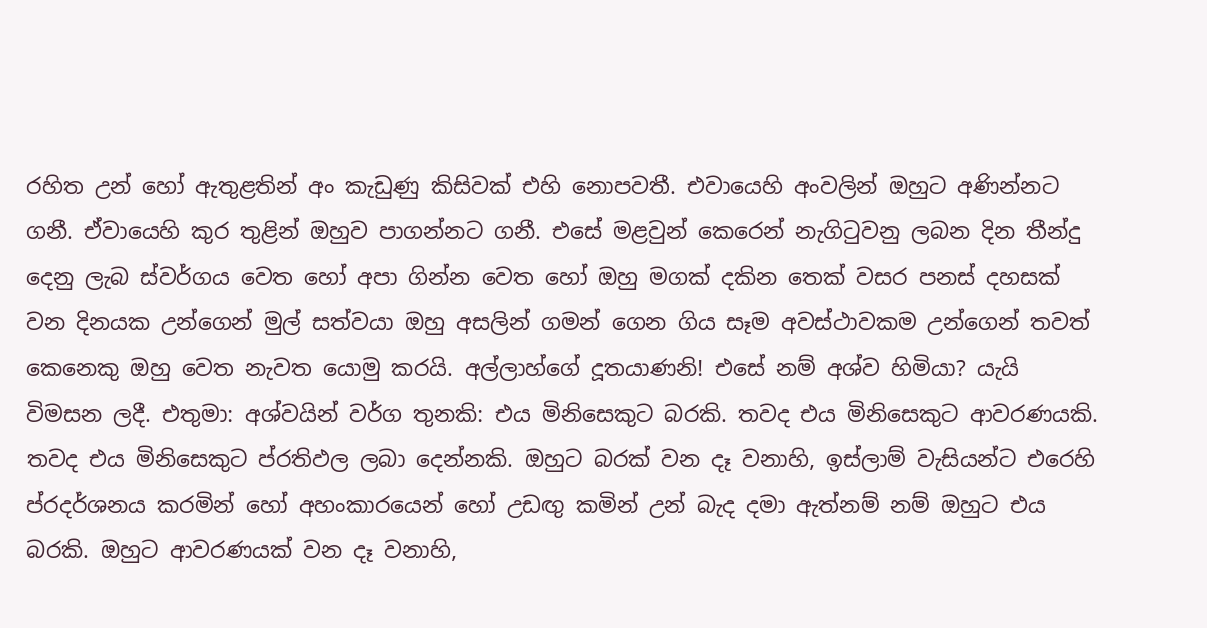රහිත උන් හෝ ඇතුළතින් අං කැඩුණු කිසිවක් එහි නොපවතී. එවායෙහි අංවලින් ඔහුට අණින්නට ගනී. ඒවායෙහි කුර තුළින් ඔහුව පාගන්නට ගනී. එසේ මළවුන් කෙරෙන් නැගිටුවනු ලබන දින තීන්දු දෙනු ලැබ ස්වර්ගය වෙත හෝ අපා ගින්න වෙත හෝ ඔහු මගක් දකින තෙක් වසර පනස් දහසක් වන දිනයක උන්ගෙන් මුල් සත්වයා ඔහු අසලින් ගමන් ගෙන ගිය සෑම අවස්ථාවකම උන්ගෙන් තවත් කෙනෙකු ඔහු වෙත නැවත යොමු කරයි. අල්ලාහ්ගේ දූතයාණනි! එසේ නම් අශ්ව හිමියා? යැයි විමසන ලදී. එතුමා: අශ්වයින් වර්ග තුනකි: එය මිනිසෙකුට බරකි. තවද එය මිනිසෙකුට ආවරණයකි. තවද එය මිනිසෙකුට ප්රතිඵල ලබා දෙන්නකි. ඔහුට බරක් වන දෑ වනාහි, ඉස්ලාම් වැසියන්ට එරෙහි ප්රදර්ශනය කරමින් හෝ අහංකාරයෙන් හෝ උඩඟු කමින් උන් බැද දමා ඇත්නම් නම් ඔහුට එය බරකි. ඔහුට ආවරණයක් වන දෑ වනාහි,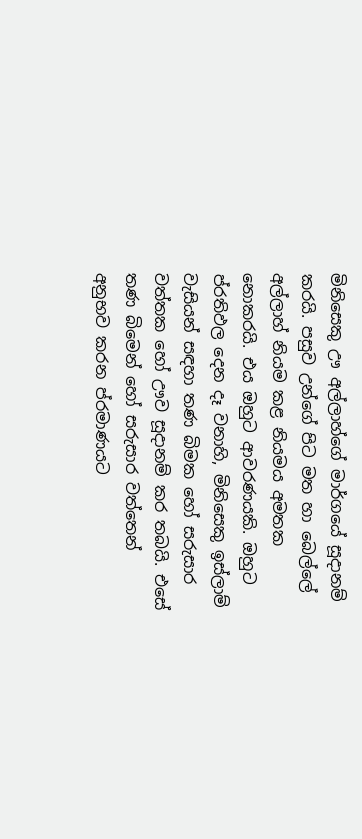මිනිසෙකු ඌ අල්ලාහ්ගේ මාර්ගයේ සූදානම් කරයි. පසුව උන්ගේ පිට මත හා බෙල්ලේ අල්ලාහ් නියම කළ නියමය අමතක නොකරයි. එය ඔහුට ආවරණයකි. ඔහුට ප්රතිඵල දෙන දෑ වනාහි, මිනිසෙකු ඉස්ලාම් වැසියන් සඳහා තණ බිමක හෝ සරුසාර වත්තක හෝ ඌව සූදානම් කර තබයි. එසේ තණ බිමෙන් හෝ සරුසාර වත්තෙන් අනුභව කරන ප්රමාණයට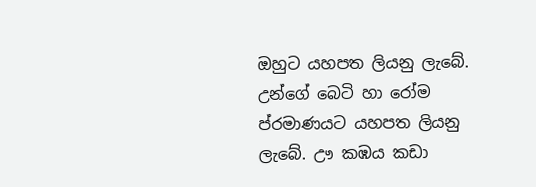ඔහුට යහපත ලියනු ලැබේ. උන්ගේ බෙටි හා රෝම ප්රමාණයට යහපත ලියනු ලැබේ. ඌ කඹය කඩා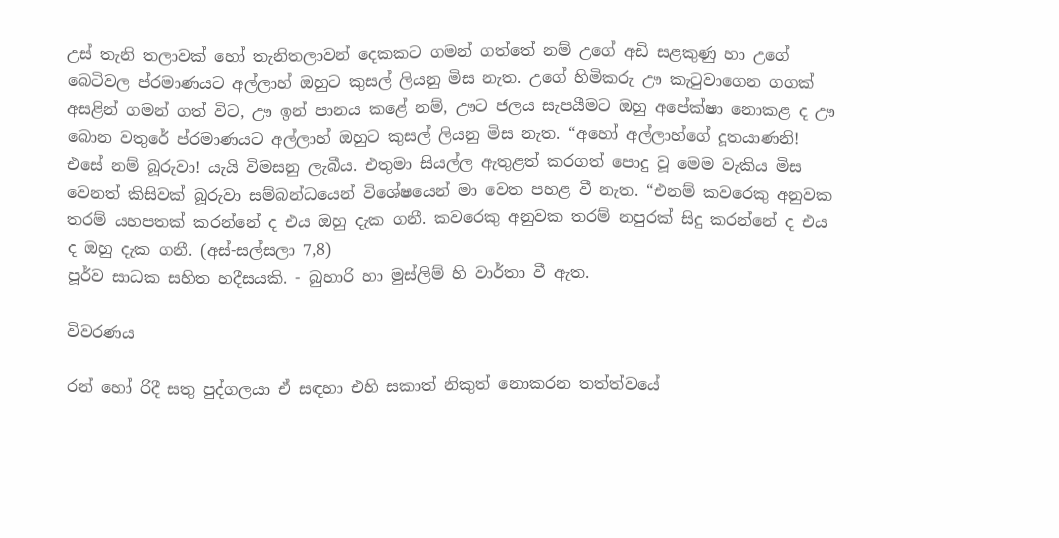උස් තැනි තලාවක් හෝ තැනිතලාවන් දෙකකට ගමන් ගත්තේ නම් උගේ අඩි සළකුණු හා උගේ බෙටිවල ප්රමාණයට අල්ලාහ් ඔහුට කුසල් ලියනු මිස නැත. උගේ හිමිකරු ඌ කැටුවාගෙන ගගක් අසළින් ගමන් ගත් විට, ඌ ඉන් පානය කළේ නම්, ඌට ජලය සැපයීමට ඔහු අපේක්ෂා නොකළ ද ඌ බොන වතුරේ ප්රමාණයට අල්ලාහ් ඔහුට කුසල් ලියනු මිස නැත. “අහෝ අල්ලාහ්ගේ දූතයාණනි! එසේ නම් බූරුවා! යැයි විමසනු ලැබීය. එතුමා සියල්ල ඇතුළත් කරගත් පොදු වූ මෙම වැකිය මිස වෙනත් කිසිවක් බූරුවා සම්බන්ධයෙන් විශේෂයෙන් මා වෙත පහළ වී නැත. “එනම් කවරෙකු අනුවක තරම් යහපතක් කරන්නේ ද එය ඔහු දැක ගනී. කවරෙකු අනුවක තරම් නපුරක් සිදු කරන්නේ ද එය ද ඔහු දැක ගනී. (අස්-සල්සලා 7,8)
පූර්ව සාධක සහිත හදීසයකි. - බුහාරි හා මුස්ලිම් හි වාර්තා වී ඇත.

විවරණය

රන් හෝ රිදී සතු පුද්ගලයා ඒ සඳහා එහි සකාත් නිකුත් නොකරන තත්ත්වයේ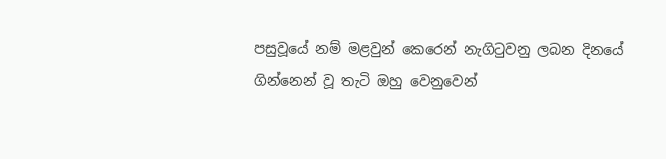පසුවූයේ නම් මළවුන් කෙරෙන් නැගිටුවනු ලබන දිනයේ ගින්නෙන් වූ තැටි ඔහු වෙනුවෙන්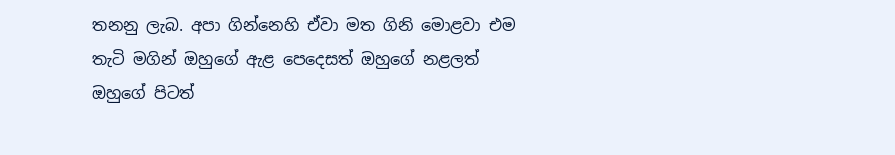තනනු ලැබ. අපා ගින්නෙහි ඒවා මත ගිනි මොළවා එම තැටි මගින් ඔහුගේ ඇළ පෙදෙසත් ඔහුගේ නළලත් ඔහුගේ පිටත්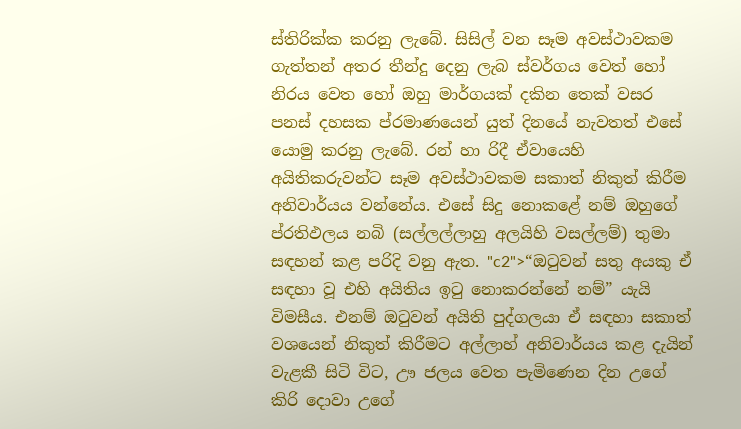ස්තිරික්ක කරනු ලැබේ. සිසිල් වන සෑම අවස්ථාවකම ගැත්තන් අතර තීන්දු දෙනු ලැබ ස්වර්ගය වෙත් හෝ නිරය වෙත හෝ ඔහු මාර්ගයක් දකින තෙක් වසර පනස් දහසක ප්රමාණයෙන් යුත් දිනයේ නැවතත් එසේ යොමු කරනු ලැබේ. රන් හා රිදී ඒවායෙහි අයිතිකරුවන්ට සෑම අවස්ථාවකම සකාත් නිකුත් කිරීම අනිවාර්යය වන්නේය. එසේ සිදු නොකළේ නම් ඔහුගේ ප්රතිඵලය නබි (සල්ලල්ලාහු අලයිහි වසල්ලම්) තුමා සඳහන් කළ පරිදි වනු ඇත. "c2">“ඔටුවන් සතු අයකු ඒ සඳහා වූ එහි අයිතිය ඉටු නොකරන්නේ නම්” යැයි විමසීය. එනම් ඔටුවන් අයිති පුද්ගලයා ඒ සඳහා සකාත් වශයෙන් නිකුත් කිරීමට අල්ලාහ් අනිවාර්යය කළ දැයින් වැළකී සිටි විට, ඌ ජලය වෙත පැමිණෙන දින උගේ කිරි දොවා උගේ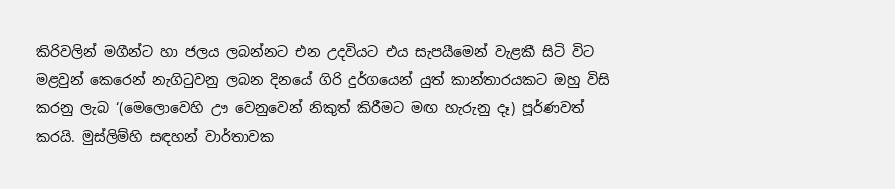කිරිවලින් මගීන්ට හා ජලය ලබන්නට එන උදවියට එය සැපයීමෙන් වැළකී සිටි විට මළවුන් කෙරෙන් නැගිටුවනු ලබන දිනයේ ගිරි දුර්ගයෙන් යුත් කාන්තාරයකට ඔහු විසි කරනු ලැබ ‘(මෙලොවෙහි ඌ වෙනුවෙන් නිකුත් කිරීමට මඟ හැරුනු දෑ) පූර්ණවත් කරයි. මුස්ලිම්හි සඳහන් වාර්තාවක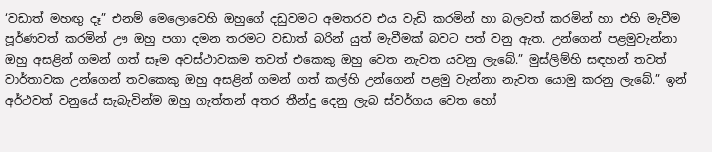‘වඩාත් මහඟු දෑ” එනම් මෙලොවෙහි ඔහුගේ දඩුවමට අමතරව එය වැඩි කරමින් හා බලවත් කරමින් හා එහි මැවීම පූර්ණවත් කරමින් ඌ ඔහු පගා දමන තරමට වඩාත් බරින් යුත් මැවීමක් බවට පත් වනු ඇත. උන්ගෙන් පළමුවැන්නා ඔහු අසළින් ගමන් ගත් සෑම අවස්ථාවකම තවත් එකෙකු ඔහු වෙත නැවත යවනු ලැබේ.” මුස්ලිම්හි සඳහන් තවත් වාර්තාවක උන්ගෙන් තවකෙකු ඔහු අසළින් ගමන් ගත් කල්හි උන්ගෙන් පළමු වැන්නා නැවත යොමු කරනු ලැබේ.” ඉන් අර්ථවත් වනුයේ සැබැවින්ම ඔහු ගැත්තන් අතර තීන්දු දෙනු ලැබ ස්වර්ගය වෙත හෝ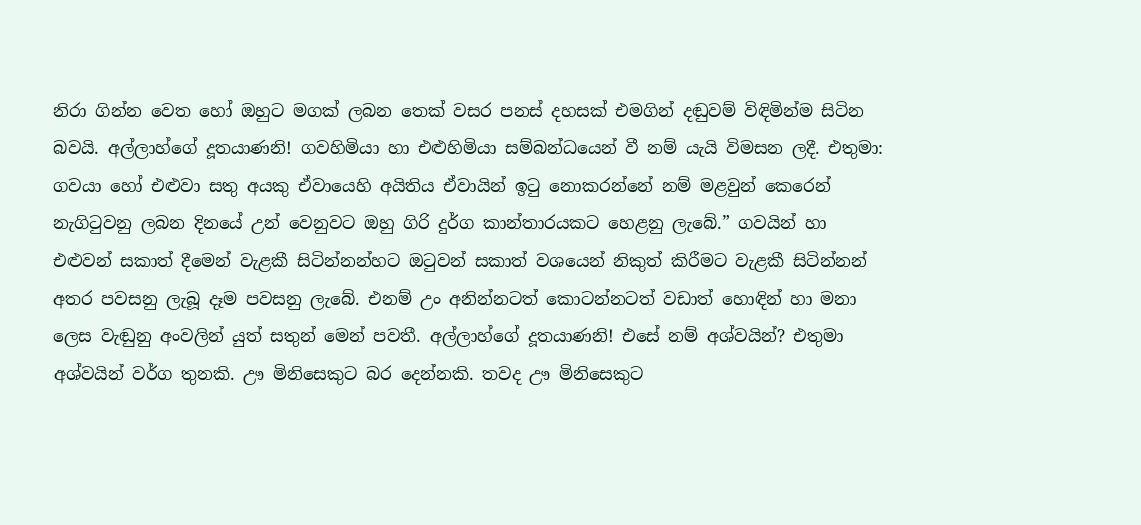නිරා ගින්න වෙත හෝ ඔහුට මගක් ලබන තෙක් වසර පනස් දහසක් එමගින් දඬුවම් විඳිමින්ම සිටින බවයි. අල්ලාහ්ගේ දූතයාණනි! ගවහිමියා හා එළුහිමියා සම්බන්ධයෙන් වී නම් යැයි විමසන ලදී. එතුමා: ගවයා හෝ එළුවා සතු අයකු ඒවායෙහි අයිතිය ඒවායින් ඉටු නොකරන්නේ නම් මළවුන් කෙරෙන් නැගිටුවනු ලබන දිනයේ උන් වෙනුවට ඔහු ගිරි දුර්ග කාන්තාරයකට හෙළනු ලැබේ.” ගවයින් හා එළුවන් සකාත් දීමෙන් වැළකී සිටින්නන්හට ඔටුවන් සකාත් වශයෙන් නිකුත් කිරීමට වැළකී සිටින්නන් අතර පවසනු ලැබූ දෑම පවසනු ලැබේ. එනම් උං අනින්නටත් කොටන්නටත් වඩාත් හොඳින් හා මනා ලෙස වැඬුනු අංවලින් යුත් සතුන් මෙන් පවතී. අල්ලාහ්ගේ දූතයාණනි! එසේ නම් අශ්වයින්? එතුමා අශ්වයින් වර්ග තුනකි. ඌ මිනිසෙකුට බර දෙන්නකි. තවද ඌ මිනිසෙකුට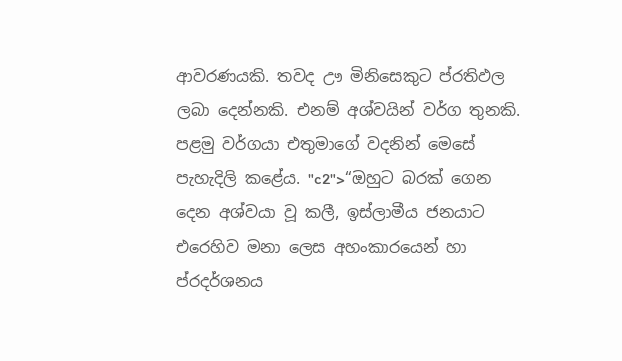ආවරණයකි. තවද ඌ මිනිසෙකුට ප්රතිඵල ලබා දෙන්නකි. එනම් අශ්වයින් වර්ග තුනකි. පළමු වර්ගයා එතුමාගේ වදනින් මෙසේ පැහැදිලි කළේය. "c2">“ඔහුට බරක් ගෙන දෙන අශ්වයා වූ කලී, ඉස්ලාමීය ජනයාට එරෙහිව මනා ලෙස අහංකාරයෙන් හා ප්රදර්ශනය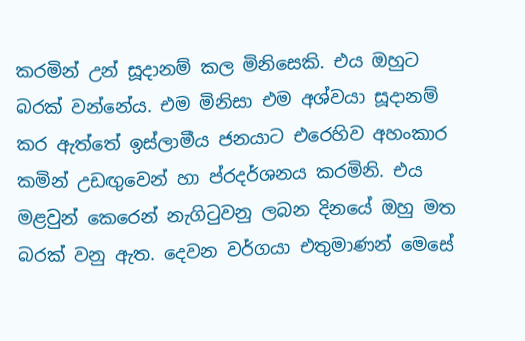කරමින් උන් සූදානම් කල මිනිසෙකි. එය ඔහුට බරක් වන්නේය. එම මිනිසා එම අශ්වයා සූදානම් කර ඇත්තේ ඉස්ලාමීය ජනයාට එරෙහිව අහංකාර කමින් උඩඟුවෙන් හා ප්රදර්ශනය කරමිනි. එය මළවුන් කෙරෙන් නැගිටුවනු ලබන දිනයේ ඔහු මත බරක් වනු ඇත. දෙවන වර්ගයා එතුමාණන් මෙසේ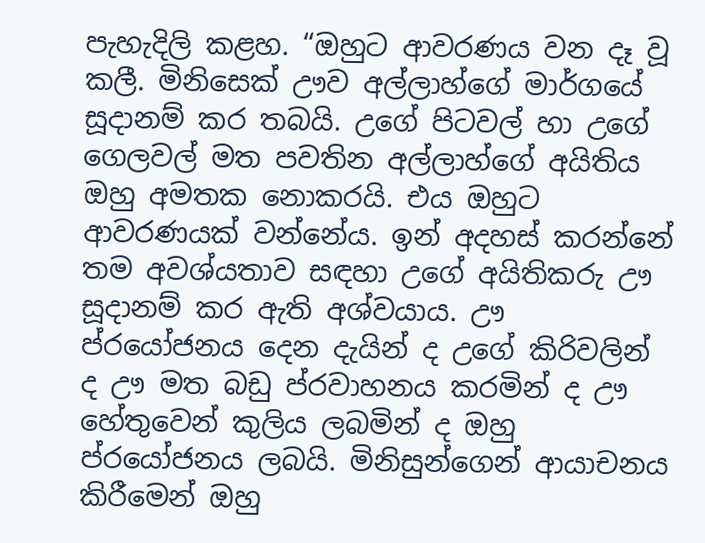පැහැදිලි කළහ. “ඔහුට ආවරණය වන දෑ වූ කලී. මිනිසෙක් ඌව අල්ලාහ්ගේ මාර්ගයේ සූදානම් කර තබයි. උගේ පිටවල් හා උගේ ගෙලවල් මත පවතින අල්ලාහ්ගේ අයිතිය ඔහු අමතක නොකරයි. එය ඔහුට ආවරණයක් වන්නේය. ඉන් අදහස් කරන්නේ තම අවශ්යතාව සඳහා උගේ අයිතිකරු ඌ සූදානම් කර ඇති අශ්වයාය. ඌ ප්රයෝජනය දෙන දැයින් ද උගේ කිරිවලින් ද ඌ මත බඩු ප්රවාහනය කරමින් ද ඌ හේතුවෙන් කුලිය ලබමින් ද ඔහු ප්රයෝජනය ලබයි. මිනිසුන්ගෙන් ආයාචනය කිරීමෙන් ඔහු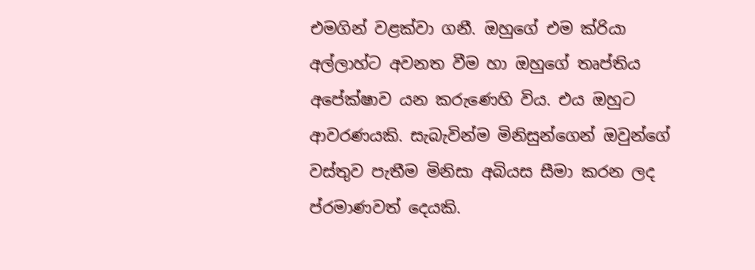එමගින් වළක්වා ගනී. ඔහුගේ එම ක්රියා අල්ලාහ්ට අවනත වීම හා ඔහුගේ තෘප්තිය අපේක්ෂාව යන කරුණෙහි විය. එය ඔහුට ආවරණයකි. සැබැවින්ම මිනිසුන්ගෙන් ඔවුන්ගේ වස්තුව පැතීම මිනිසා අබියස සීමා කරන ලද ප්රමාණවත් දෙයකි.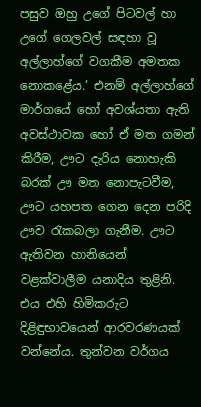පසුව ඔහු උගේ පිටවල් හා උගේ ගෙලවල් සඳහා වූ අල්ලාහ්ගේ වගකීම අමතක නොකළේය.’ එනම් අල්ලාහ්ගේ මාර්ගයේ හෝ අවශ්යතා ඇති අවස්ථාවක හෝ ඒ මත ගමන් කිරීම, ඌට දැරිය නොහැකි බරක් ඌ මත නොපැටවීම, ඌට යහපත ගෙන දෙන පරිදි ඌව රැකබලා ගැනීම. ඌට ඇතිවන හානියෙන් වළක්වාලීම යනාදිය තුළිනි. එය එහි හිමිකරුට දිළිඳුභාවයෙන් ආරවරණයක් වන්නේය. තුන්වන වර්ගය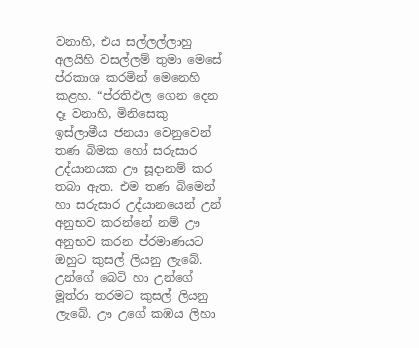වනාහි, එය සල්ලල්ලාහු අලයිහි වසල්ලම් තුමා මෙසේ ප්රකාශ කරමින් මෙනෙහි කළහ. “ප්රතිඵල ගෙන දෙන දෑ වනාහි, මිනිසෙකු ඉස්ලාමීය ජනයා වෙනුවෙන් තණ බිමක හෝ සරුසාර උද්යානයක ඌ සූදානම් කර තබා ඇත. එම තණ බිමෙන් හා සරුසාර උද්යානයෙන් උන් අනුභව කරන්නේ නම් ඌ අනුභව කරන ප්රමාණයට ඔහුට කුසල් ලියනු ලැබේ. උන්ගේ බෙටි හා උන්ගේ මූත්රා තරමට කුසල් ලියනු ලැබේ. ඌ උගේ කඹය ලිහා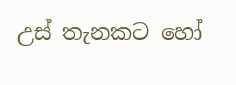උස් තැනකට හෝ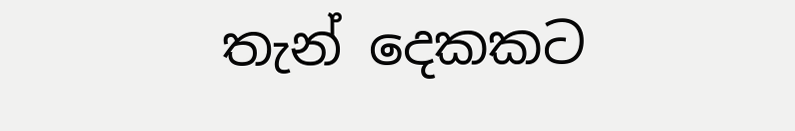තැන් දෙකකට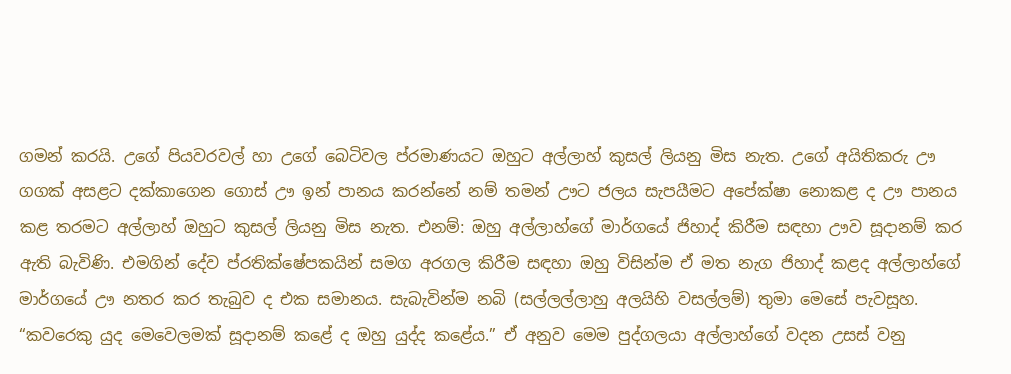ගමන් කරයි. උගේ පියවරවල් හා උගේ බෙටිවල ප්රමාණයට ඔහුට අල්ලාහ් කුසල් ලියනු මිස නැත. උගේ අයිතිකරු ඌ ගගක් අසළට දක්කාගෙන ගොස් ඌ ඉන් පානය කරන්නේ නම් තමන් ඌට ජලය සැපයීමට අපේක්ෂා නොකළ ද ඌ පානය කළ තරමට අල්ලාහ් ඔහුට කුසල් ලියනු මිස නැත. එනම්: ඔහු අල්ලාහ්ගේ මාර්ගයේ ජිහාද් කිරීම සඳහා ඌව සූදානම් කර ඇති බැවිණි. එමගින් දේව ප්රතික්ෂේපකයින් සමග අරගල කිරීම සඳහා ඔහු විසින්ම ඒ මත නැග ජිහාද් කළද අල්ලාහ්ගේ මාර්ගයේ ඌ නතර කර තැබුව ද එක සමානය. සැබැවින්ම නබි (සල්ලල්ලාහු අලයිහි වසල්ලම්) තුමා මෙසේ පැවසූහ. “කවරෙකු යුද මෙවෙලමක් සූදානම් කළේ ද ඔහු යුද්ද කළේය.” ඒ අනුව මෙම පුද්ගලයා අල්ලාහ්ගේ වදන උසස් වනු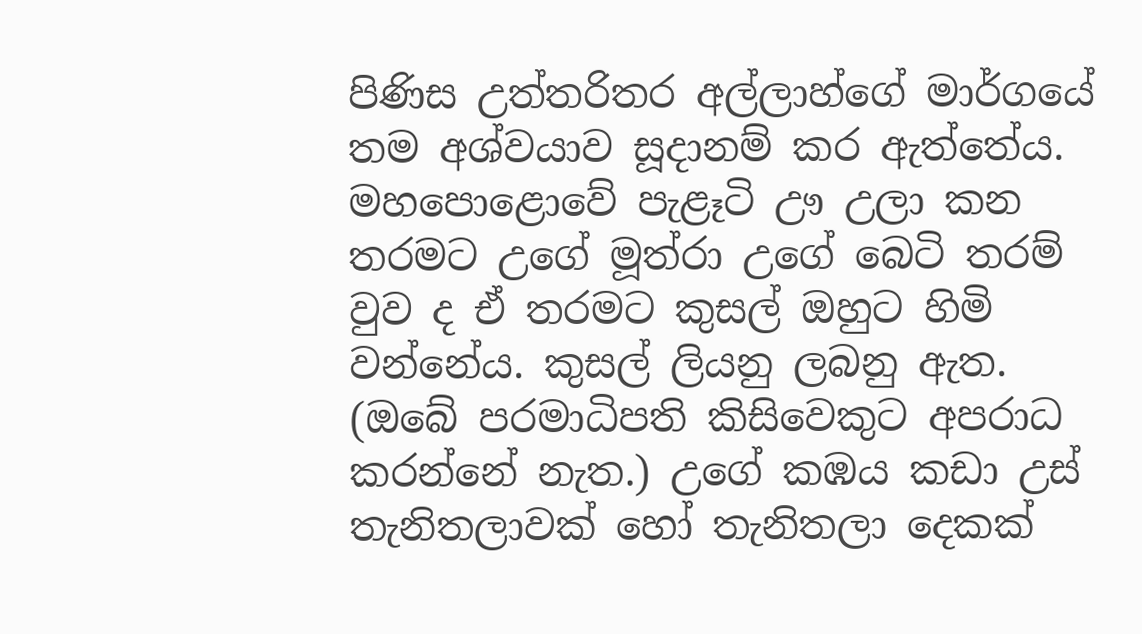පිණිස උත්තරිතර අල්ලාහ්ගේ මාර්ගයේ තම අශ්වයාව සූදානම් කර ඇත්තේය. මහපොළොවේ පැළෑටි ඌ උලා කන තරමට උගේ මූත්රා උගේ බෙටි තරම් වුව ද ඒ තරමට කුසල් ඔහුට හිමි වන්නේය. කුසල් ලියනු ලබනු ඇත. (ඔබේ පරමාධිපති කිසිවෙකුට අපරාධ කරන්නේ නැත.) උගේ කඹය කඩා උස් තැනිතලාවක් හෝ තැනිතලා දෙකක්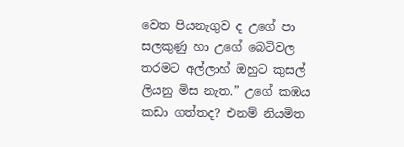වෙත පියනැගුව ද උගේ පා සලකුණු හා උගේ බෙටිවල තරමට අල්ලාහ් ඔහුට කුසල් ලියනු මිස නැත.” උගේ කඹය කඩා ගත්තද? එනම් නියමිත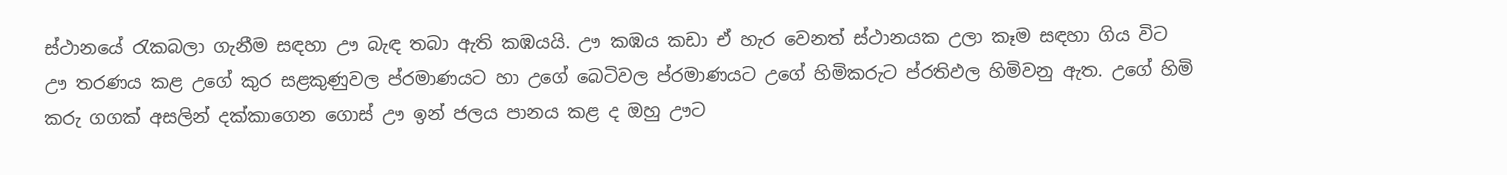ස්ථානයේ රැකබලා ගැනීම සඳහා ඌ බැඳ තබා ඇති කඹයයි. ඌ කඹය කඩා ඒ හැර වෙනත් ස්ථානයක උලා කෑම සඳහා ගිය විට ඌ තරණය කළ උගේ කුර සළකුණුවල ප්රමාණයට හා උගේ බෙටිවල ප්රමාණයට උගේ හිමිකරුට ප්රතිඵල හිමිවනු ඇත. උගේ හිමි කරු ගගක් අසලින් දක්කාගෙන ගොස් ඌ ඉන් ජලය පානය කළ ද ඔහු ඌට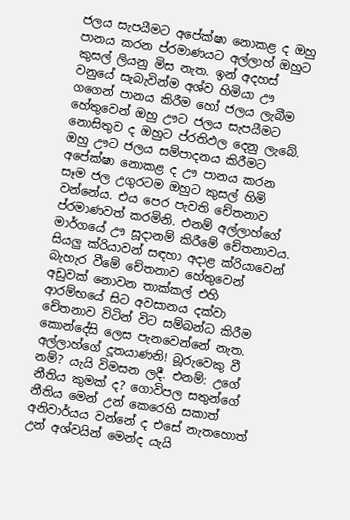ජලය සැපයීමට අපේක්ෂා නොකළ ද ඔහු පානය කරන ප්රමාණයට අල්ලාහ් ඔහුට කුසල් ලියනු මිස නැත. ඉන් අදහස් වනුයේ සැබැවින්ම අශ්ව හිමියා ඌ ගගෙන් පානය කිරීම හෝ ජලය ලැබීම හේතුවෙන් ඔහු ඌට ජලය සැපයීමට නොසිතුව ද ඔහුට ප්රතිඵල දෙනු ලැබේ. ඔහු ඌට ජලය සම්පාදනය කිරීමට අපේක්ෂා නොකළ ද ඌ පානය කරන සෑම ජල උගුරටම ඔහුට කුසල් හිමි වන්නේය. එය පෙර පැවති චේතනාව ප්රමාණවත් කරමිනි. එනම් අල්ලාහ්ගේ මාර්ගයේ ඌ සූදානම් කිරීමේ චේතනාවය. සියලු ක්රියාවන් සඳහා අදාළ ක්රියාවෙන් බැහැර වීමේ චේතනාව හේතුවෙන් අඩුවක් නොවන තාක්කල් එහි ආරම්භයේ සිට අවසානය දක්වා චේතනාව විටින් විට සම්බන්ධ කිරීම කොන්දේසි ලෙස පැනවෙන්නේ නැත. අල්ලාහ්ගේ දූතයාණනි! බූරුවෙකු වී නම්? යැයි විමසන ලදී. එනම්: උගේ නීතිය කුමක් ද? ගොවිපල සතුන්ගේ නීතිය මෙන් උන් කෙරෙහි සකාත් අනිවාර්යය වන්නේ ද එසේ නැතහොත් උන් අශ්වයින් මෙන්ද යැයි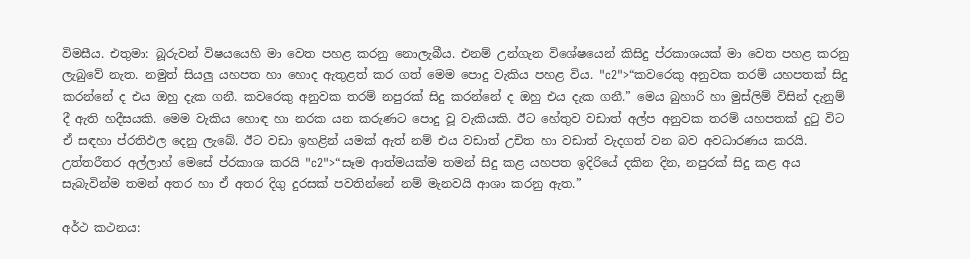විමසීය. එතුමා: බූරුවන් විෂයයෙහි මා වෙත පහළ කරනු නොලැබීය. එනම් උන්ගැන විශේෂයෙන් කිසිදු ප්රකාශයක් මා වෙත පහළ කරනු ලැබුවේ නැත. නමුත් සියලු යහපත හා හොද ඇතුළත් කර ගත් මෙම පොදු වැකිය පහළ විය. "c2">“කවරෙකු අනුවක තරම් යහපතක් සිදු කරන්නේ ද එය ඔහු දැක ගනී. කවරෙකු අනුවක තරම් නපුරක් සිදු කරන්නේ ද ඔහු එය දැක ගනී.” මෙය බුහාරි හා මුස්ලිම් විසින් දැනුම් දී ඇති හදීසයකි. මෙම වැකිය හොඳ හා නරක යන කරුණට පොදු වූ වැකියකි. ඊට හේතුව වඩාත් අල්ප අනුවක තරම් යහපතක් දුටු විට ඒ සඳහා ප්රතිඵල දෙනු ලැබේ. ඊට වඩා ඉහළින් යමක් ඇත් නම් එය වඩාත් උචිත හා වඩාත් වැදගත් වන බව අවධාරණය කරයි. උත්තරීතර අල්ලාහ් මෙසේ ප්රකාශ කරයි "c2">“සෑම ආත්මයක්ම තමන් සිදු කළ යහපත ඉදිරියේ දකින දින, නපුරක් සිදු කළ අය සැබැවින්ම තමන් අතර හා ඒ අතර දිගු දුරසක් පවතින්නේ නම් මැනවයි ආශා කරනු ඇත.”

අර්ථ කථනය: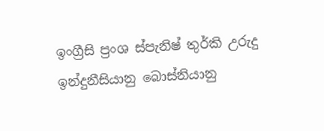ඉංග්‍රීසි ප්‍රංශ ස්පැනිෂ් තුර්කි උරුදු ඉන්දුනීසියානු බොස්නියානු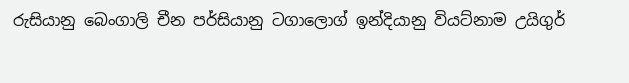රුසියානු බෙංගාලි චීන පර්සියානු ටගාලොග් ඉන්දියානු වියට්නාම උයිගුර්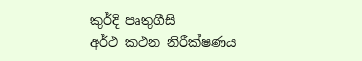කුර්දි පෘතුගීසි
අර්ථ කථන නිරීක්ෂණය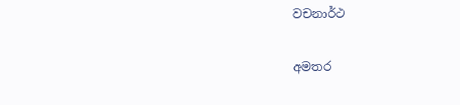වචනාර්ථ

අමතර